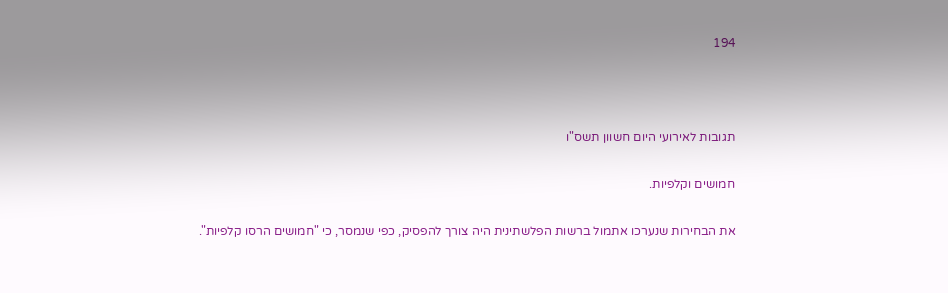194



תגובות לאירועי היום חשוון תשס"ו

חמושים וקלפיות.

את הבחירות שנערכו אתמול ברשות הפלשתינית היה צורך להפסיק, כפי שנמסר, כי "חמושים הרסו קלפיות".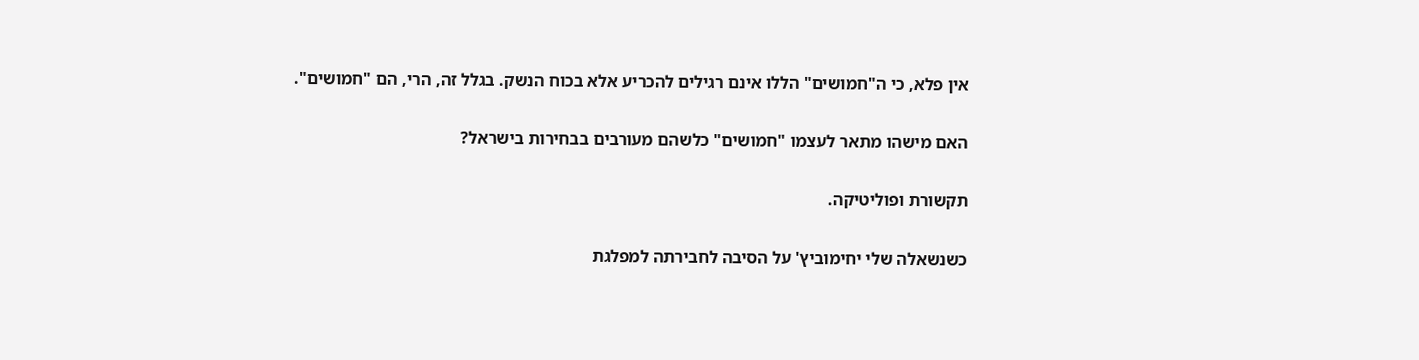אין פלא, כי ה"חמושים" הללו אינם רגילים להכריע אלא בכוח הנשק. בגלל זה, הרי, הם "חמושים".

האם מישהו מתאר לעצמו "חמושים" כלשהם מעורבים בבחירות בישראל?

תקשורת ופוליטיקה.

כשנשאלה שלי יחימוביץ' על הסיבה לחבירתה למפלגת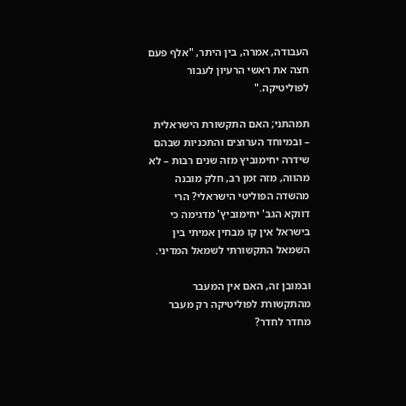העבודה, אמרה, בין היתר, "אלף פעם חצה את ראשי הרעיון לעבור לפוליטיקה."

תמהתני; האם התקשורת הישראלית – ובמיוחד הערוצים והתכניות שבהם שידרה יחימוביץ מזה שנים רבות – לא מהווה, מזה זמן רב, חלק מובנה מהשדה הפוליטי הישראלי? הרי דווקא הגב' יחימוביץ' מדגימה כי בישראל אין קו מבחין אמיתי בין השמאל התקשורתי לשמאל המדיני.

ובמובן זה, האם אין המעבר מהתקשורת לפוליטיקה רק מעבר מחדר לחדר?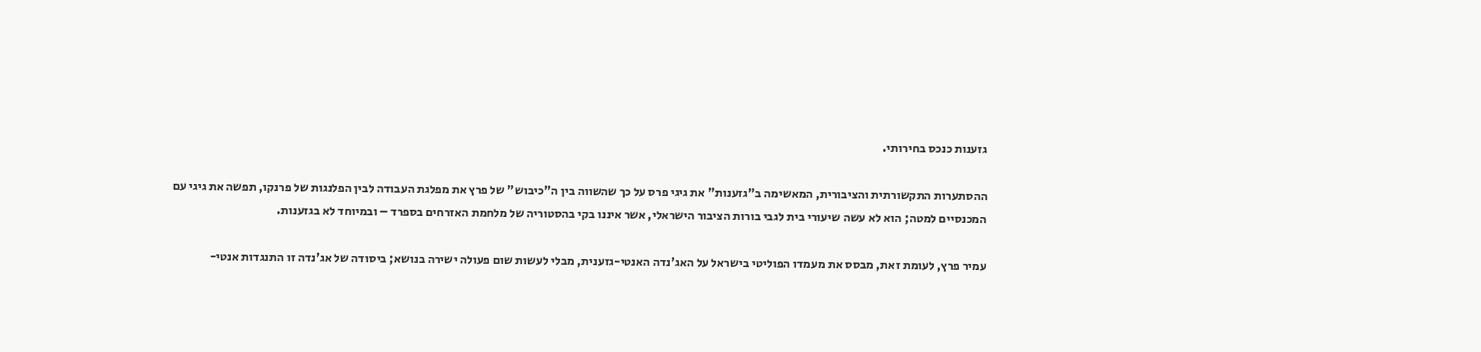גזענות כנכס בחירותי.

ההסתערות התקשורתית והציבורית, המאשימה ב"גזענות" את גיגי פרס על כך שהשווה בין ה"כיבוש" של פרץ את מפלגת העבודה לבין הפלנגות של פרנקו, תפשה את גיגי עם המכנסיים למטה; הוא לא עשה שיעורי בית לגבי בורות הציבור הישראלי, אשר איננו בקי בהסטוריה של מלחמת האזרחים בספרד – ובמיוחד לא בגזענות.

עמיר פרץ, לעומת זאת, מבסס את מעמדו הפוליטי בישראל על האג'נדה האנטי-גזענית, מבלי לעשות שום פעולה ישירה בנושא; ביסודה של אג'נדה זו התנגדות אנטי-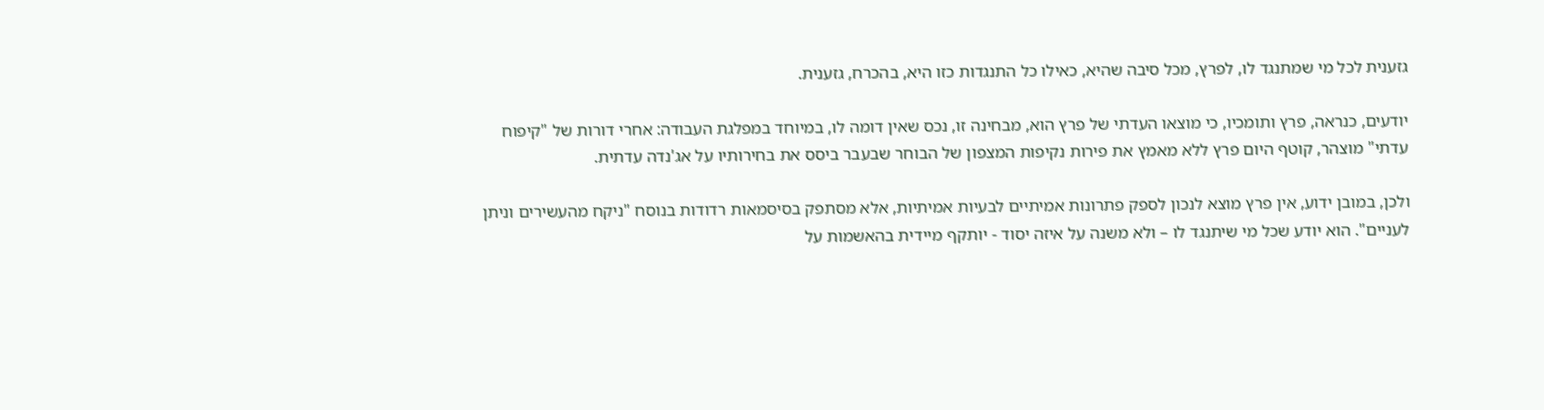גזענית לכל מי שמתנגד לו, לפרץ, מכל סיבה שהיא, כאילו כל התנגדות כזו היא, בהכרח, גזענית.

יודעים, כנראה, פרץ ותומכיו, כי מוצאו העדתי של פרץ הוא, מבחינה זו, נכס שאין דומה לו, במיוחד במפלגת העבודה: אחרי דורות של "קיפוח עדתי" מוצהר, קוטף היום פרץ ללא מאמץ את פירות נקיפות המצפון של הבוחר שבעבר ביסס את בחירותיו על אג'נדה עדתית.

ולכן, במובן ידוע, אין פרץ מוצא לנכון לספק פתרונות אמיתיים לבעיות אמיתיות, אלא מסתפק בסיסמאות רדודות בנוסח "ניקח מהעשירים וניתן לעניים". הוא יודע שכל מי שיתנגד לו – ולא משנה על איזה יסוד - יותקף מיידית בהאשמות על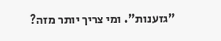"גזענות". ומי צריך יותר מזה?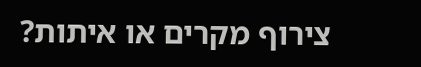צירוף מקרים או איתות?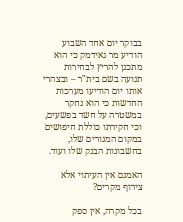בבוקר יום אחד השבוע הודיע מר גאידמק כי הוא מתכנן להריץ לבחירות תנועה בשם בית"ר – ובצהרי אותו יום הודיעו מערכות החדשות כי הוא נחקר במשטרה על חשד בפשעים, וכי חקירתו כוללת חיפושים במקום המגורים שלו, בחשבונות הבנק שלו ועוד.

האמנם אין העיתוי אלא צירוף מקרים?

בכל מקרה, אין ספק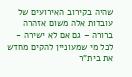שהיה בקירוב האירועים של עובדות אלה משום אזהרה ברורה – גם אם לא ישירה - לכל מי שמעוניין להקים מחדש את בית"ר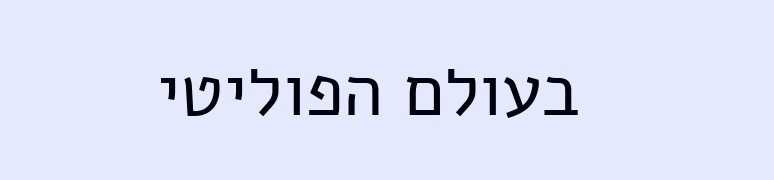בעולם הפוליטי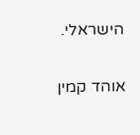הישראלי.

אוהד קמין